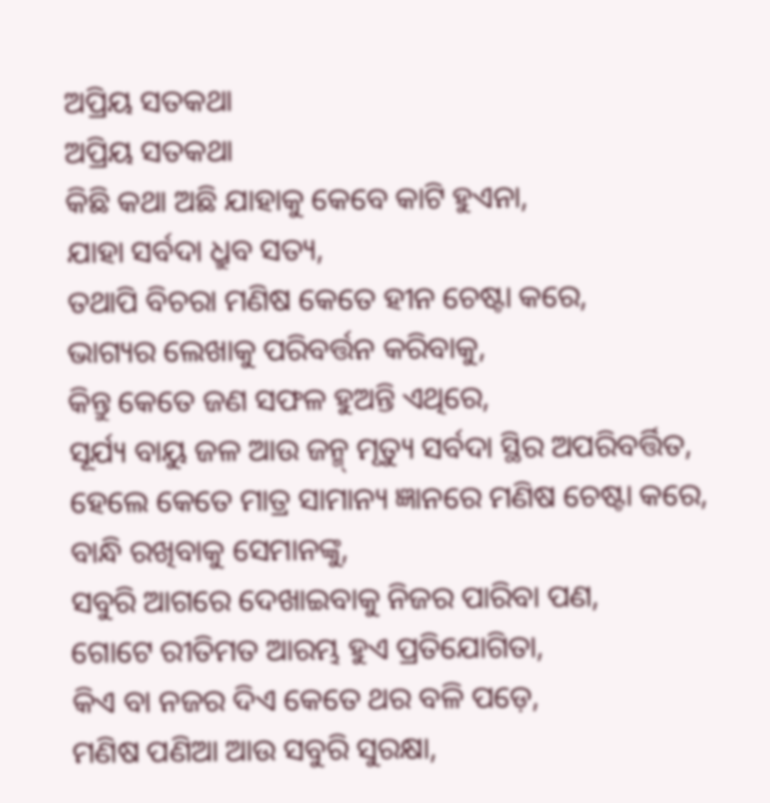ଅପ୍ରିୟ ସତକଥା
ଅପ୍ରିୟ ସତକଥା
କିଛି କଥା ଅଛି ଯାହାକୁ କେବେ କାଟି ହୁଏନା,
ଯାହା ସର୍ବଦା ଧ୍ରୁବ ସତ୍ୟ,
ତଥାପି ବିଚରା ମଣିଷ କେତେ ହୀନ ଚେଷ୍ଟା କରେ,
ଭାଗ୍ୟର ଲେଖାକୁ ପରିବର୍ତ୍ତନ କରିବାକୁ,
କିନ୍ତୁ କେତେ ଜଣ ସଫଳ ହୁଅନ୍ତି ଏଥିରେ,
ସୂର୍ଯ୍ୟ ବାୟୁ ଜଳ ଆଉ ଜନ୍ମ୍ ମୃତ୍ୟୁ ସର୍ବଦା ସ୍ଥିର ଅପରିବର୍ତ୍ତିତ,
ହେଲେ କେତେ ମାତ୍ର ସାମାନ୍ୟ ଜ୍ଞାନରେ ମଣିଷ ଚେଷ୍ଟା କରେ,
ବାନ୍ଧି ରଖିବାକୁ ସେମାନଙ୍କୁ,
ସବୁରି ଆଗରେ ଦେଖାଇବାକୁ ନିଜର ପାରିବା ପଣ,
ଗୋଟେ ରୀତିମତ ଆରମ୍ଭ ହୁଏ ପ୍ରତିଯୋଗିତା,
କିଏ ବା ନଜର ଦିଏ କେତେ ଥର ବଳି ପଡ଼େ,
ମଣିଷ ପଣିଆ ଆଉ ସବୁରି ସୁରକ୍ଷା,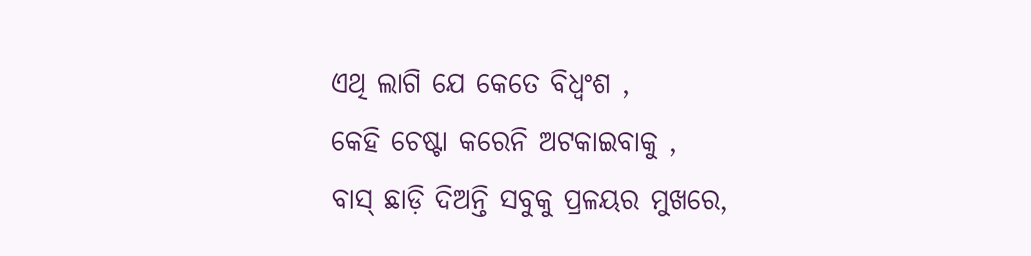ଏଥି ଲାଗି ଯେ କେତେ ବିଧ୍ୱଂଶ ,
କେହି ଚେଷ୍ଟା କରେନି ଅଟକାଇବାକୁ ,
ବାସ୍ ଛାଡ଼ି ଦିଅନ୍ତି ସବୁକୁ ପ୍ରଳୟର ମୁଖରେ,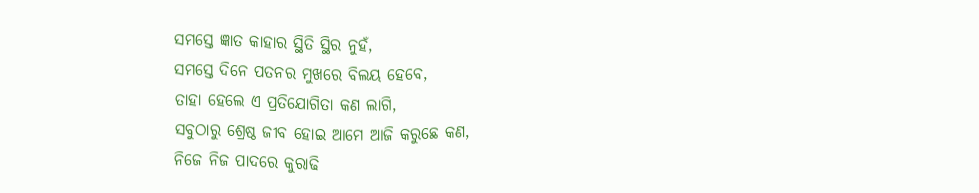ସମସ୍ତେ ଜ୍ଞାତ କାହାର ସ୍ଥିତି ସ୍ଥିର ନୁହଁ,
ସମସ୍ତେ ଦିନେ ପତନର ମୁଖରେ ବିଲୟ ହେବେ,
ତାହା ହେଲେ ଏ ପ୍ରତିଯୋଗିତା କଣ ଲାଗି,
ସବୁଠାରୁ ଶ୍ରେଷ୍ଠ ଜୀବ ହୋଇ ଆମେ ଆଜି କରୁଛେ କଣ,
ନିଜେ ନିଜ ପାଦରେ କୁରାଢି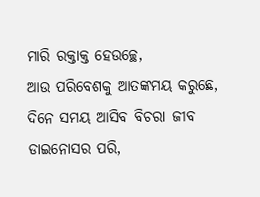ମାରି ରକ୍ତାକ୍ତ ହେଉଚ୍ଛେ,
ଆଉ ପରିବେଶକୁ ଆତଙ୍କମୟ କରୁଛେ,
ଦିନେ ସମୟ ଆସିବ ବିଚରା ଜୀବ ଡାଇନୋସର ପରି,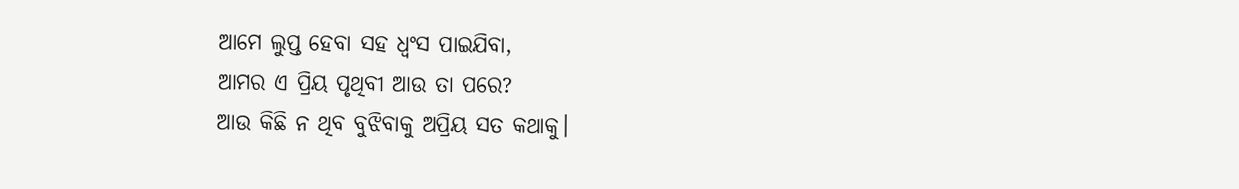ଆମେ ଲୁପ୍ତ ହେବା ସହ ଧ୍ଵଂସ ପାଇଯିବା,
ଆମର ଏ ପ୍ରିୟ ପୃଥିବୀ ଆଉ ତା ପରେ?
ଆଉ କିଛି ନ ଥିବ ବୁଝିବାକୁ ଅପ୍ରିୟ ସତ କଥାକୁ।